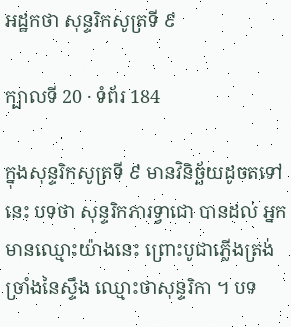អដ្ឋកថា សុន្ទរិកសូត្រទី ៩

ក្បាលទី 20 · ទំព័រ 184

ក្នុងសុន្ទរិកសូត្រទី ៩ មានវិនិច្ឆ័យដូចតទៅនេះ បទថា សុន្ទរិកភារទ្វាជោ បានដល់ អ្នកមានឈ្មោះយ៉ាងនេះ ព្រោះបូជាភ្លើងត្រង់ ច្រាំងនៃស្ទឹង ឈ្មោះថាសុន្ទរិកា ។ បទ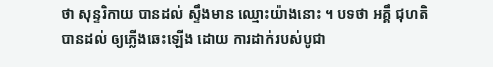ថា សុន្ទរិកាយ បានដល់ ស្ទឹងមាន ឈ្មោះយ៉ាងនោះ ។ បទថា អគ្គឹ ជុហតិ បានដល់ ឲ្យភ្លើងឆេះឡើង ដោយ ការដាក់របស់បូជា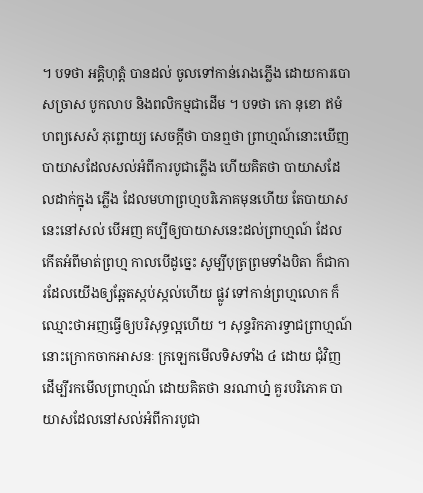។ បទថា អគ្គិហុត្តំ បានដល់ ចូលទៅកាន់រោងភ្លើង ដោយការបោសច្រាស បូកលាប និងពលិកម្មជាដើម ។ បទថា កោ នុខោ ឥមំ ហព្យសេសំ ភុព្ជោយ្យ សេចក្តីថា បានឮថា ព្រាហ្មណ៍នោះឃើញ បាយាសដែលសល់អំពីការបូជាភ្លើង ហើយគិតថា បាយាសដែលដាក់ក្នុង ភ្លើង ដែលមហាព្រហ្មបរិភោគមុនហើយ តែបាយាសនេះនៅសល់ បើអញ គប្បីឲ្យបាយាសនេះដល់ព្រាហ្មណ៍ ដែលកើតអំពីមាត់ព្រហ្ម កាលបើដូច្នេះ សូម្បីបុត្រព្រមទាំងបិតា ក៏ជាការដែលយើងឲ្យឆ្អែតស្កប់ស្កល់ហើយ ផ្លូវ ទៅកាន់ព្រហ្មលោក ក៏ឈ្មោះថាអញធ្វើឲ្យបរិសុទ្ធល្អហើយ ។ សុន្ទរិកភារទ្វាជព្រាហ្មណ៍នោះក្រោកចាកអាសនៈ ក្រឡេកមើលទិសទាំង ៤ ដោយ ជុំវិញ ដើម្បីរកមើលព្រាហ្មណ៍ ដោយគិតថា នរណាហ្ន៎ គួរបរិភោគ បាយាសដែលនៅសល់អំពីការបូជា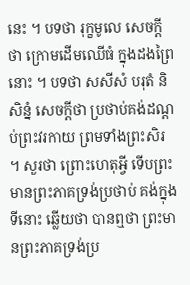នេះ ។ បទថា រុក្ខមូលេ សេចក្តីថា ក្រោមដើមឈើធំ ក្នុងដងព្រៃ នោះ ។ បទថា សសីសំ បរុតំ និសិន្នំ សេចក្តីថា ប្រថាប់គង់ដណ្តប់ព្រះវរកាយ ព្រមទាំងព្រះសិរ ។ សួរថា ព្រោះហេតុអ្វី ទើបព្រះមានព្រះភាគទ្រង់ប្រថាប់ គង់ក្នុងទីនោះ ឆ្លើយថា បានឮថា ព្រះមានព្រះភាគទ្រង់ប្រ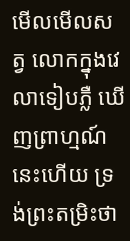មើលមើលសត្វ លោកក្នុងវេលាទៀបភ្លឺ ឃើញព្រាហ្មណ៍នេះហើយ ទ្រង់ព្រះតម្រិះថា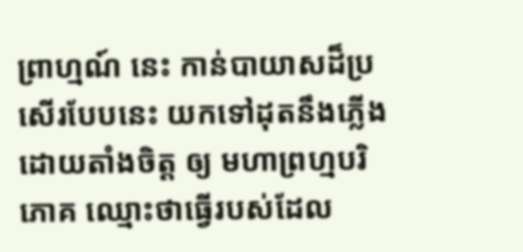ព្រាហ្មណ៍ នេះ កាន់បាយាសដ៏ប្រសើរបែបនេះ យកទៅដុតនឹងភ្លើង ដោយតាំងចិត្ត ឲ្យ មហាព្រហ្មបរិភោគ ឈ្មោះថាធ្វើរបស់ដែល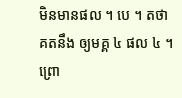មិនមានផល ។ បេ ។ តថាគតនឹង ឲ្យមគ្គ ៤ ផល ៤ ។ ព្រោ